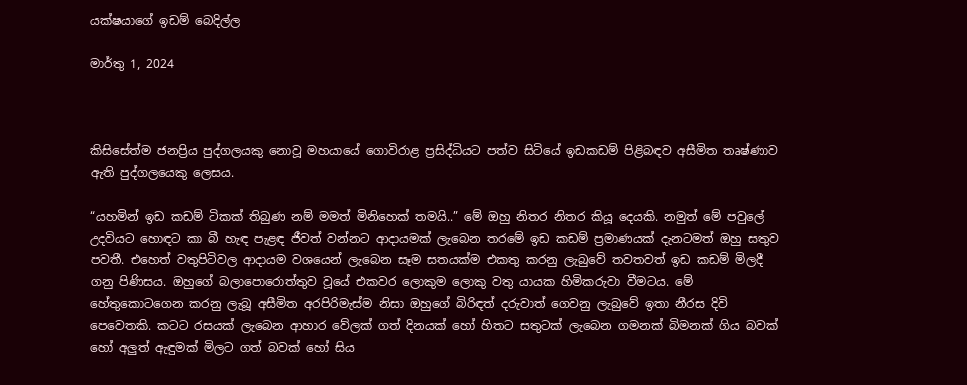යක්ෂයාගේ ඉඩම් බෙදිල්ල

මාර්තු 1, 2024



කිසිසේත්ම ජනප්‍රිය පුද්ගලයකු නොවූ මහයායේ ගොවිරාළ ප්‍රසිද්ධියට පත්ව සිටියේ ඉඩකඩම් පිළිබඳව අසීමිත තෘෂ්ණාව ඇති පුද්ගලයෙකු ලෙසය.

“යහමින් ඉඩ කඩම් ටිකක් තිබුණ නම් මමත් මිනිහෙක් තමයි..” මේ ඔහු නිතර නිතර කියූ දෙයකි. නමුත් මේ පවුලේ උදවියට හොඳට කා බී හැඳ පැළඳ ජීවත් වන්නට ආදායමක් ලැබෙන තරමේ ඉඩ කඩම් ප්‍රමාණයක් දැනටමත් ඔහු සතුව පවතී. එහෙත් වතුපිටිවල ආදායම වශයෙන් ලැබෙන සෑම සතයක්ම එකතු කරනු ලැබුවේ තවතවත් ඉඩ කඩම් මිලදී ගනු පිණිසය. ඔහුගේ බලාපොරොත්තුව වූයේ එකවර ලොකුම ලොකු වතු යායක හිමිකරුවා වීමටය. මේ හේතුකොටගෙන කරනු ලැබූ අසීමිත අරපිරිමැස්ම නිසා ඔහුගේ බිරිඳත් දරුවාත් ගෙවනු ලැබුවේ ඉතා නීරස දිවි පෙවෙතකි. කටට රසයක් ලැබෙන ආහාර වේලක් ගත් දිනයක් හෝ හිතට සතුටක් ලැබෙන ගමනක් බිමනක් ගිය බවක් හෝ අලුත් ඇඳුමක් මිලට ගත් බවක් හෝ සිය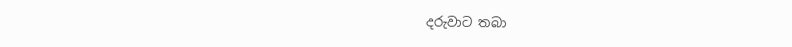දරුවාට තබා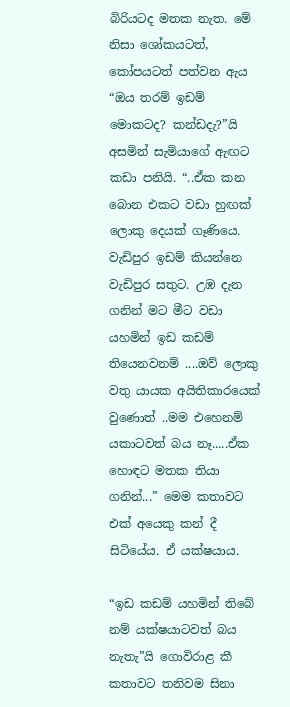බිරියටද මතක නැත. මේ නිසා ශෝකයටත්, කෝපයටත් පත්වන ඇය “ඔය තරම් ඉඩම් මොකටද? කන්ඩදැ?”යි අසමින් සැමියාගේ ඇඟට කඩා පනියි. “..ඒක කන බොන එකට වඩා හුඟක් ලොකු දෙයක් ගෑණියෙ. වැඩිපුර ඉඩම් කියන්නෙ වැඩිපුර සතුට. උඹ දැන ගනින් මට මීට වඩා යහමින් ඉඩ කඩම් තියෙනවනම් ....ඔව් ලොකු වතු යායක අයිතිකාරයෙක් වුණොත් ..මම එහෙනම් යකාටවත් බය නෑ.....ඒක හොඳට මතක තියා ගනින්...” මෙම කතාවට එක් අයෙකු කන් දී සිටියේය. ඒ යක්ෂයාය.

“ඉඩ කඩම් යහමින් තිබේ නම් යක්ෂයාටවත් බය නැතැ”යි ගොවිරාළ කී කතාවට තනිවම සිනා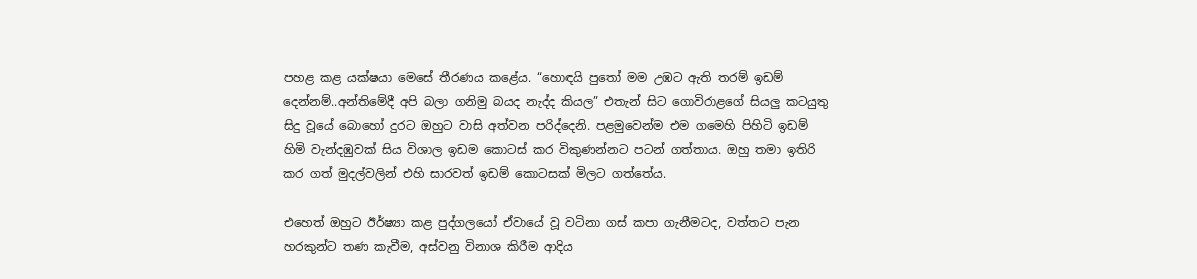පහළ කළ යක්ෂයා මෙසේ තීරණය කළේය. “හොඳයි පුතෝ මම උඹට ඇති තරම් ඉඩම් දෙන්නම්..අන්තිමේදී අපි බලා ගනිමු බයද නැද්ද කියල” එතැන් සිට ගොවිරාළගේ සියලු කටයුතු සිදු වූයේ බොහෝ දුරට ඔහුට වාසි අත්වන පරිද්දෙනි. පළමුවෙන්ම එම ගමෙහි පිහිටි ඉඩම් හිමි වැන්දඹුවක් සිය විශාල ඉඩම කොටස් කර විකුණන්නට පටන් ගත්තාය. ඔහු තමා ඉතිරි කර ගත් මුදල්වලින් එහි සාරවත් ඉඩම් කොටසක් මිලට ගත්තේය.

එහෙත් ඔහුට ඊර්ෂ්‍යා කළ පුද්ගලයෝ ඒවායේ වූ වටිනා ගස් කපා ගැනීමටද, වත්තට පැන හරකුන්ට තණ කැවීම, අස්වනු විනාශ කිරීම ආදිය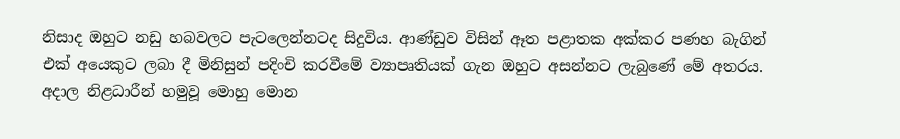නිසාද ඔහුට නඩු හබවලට පැටලෙන්නටද සිදුවිය. ආණ්ඩුව විසින් ඈත පළාතක අක්කර පණහ බැගින් එක් අයෙකුට ලබා දී මිනිසුන් පදිංචි කරවීමේ ව්‍යාපෘතියක් ගැන ඔහුට අසන්නට ලැබුණේ මේ අතරය. අදාල නිළධාරීන් හමුවූ මොහු මොන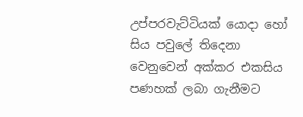උප්පරවැට්ටියක් යොදා හෝ සිය පවුලේ තිදෙනා වෙනුවෙන් අක්කර එකසිය පණහක් ලබා ගැනීමට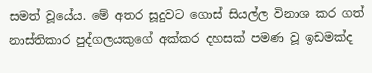සමත් වූයේය. මේ අතර සූදුවට ගොස් සියල්ල විනාශ කර ගත් නාස්තිකාර පුද්ගලයකුගේ අක්කර දහසක් පමණ වූ ඉඩමක්ද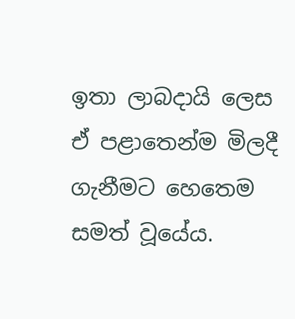ඉතා ලාබදායි ලෙස ඒ පළාතෙන්ම මිලදී ගැනීමට හෙතෙම සමත් වූයේය.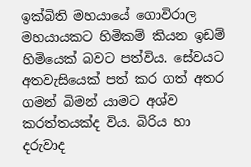ඉක්බිති මහයායේ ගොවිරාල මහයායකට හිමිකම් කියන ඉඩම් හිමියෙක් බවට පත්විය. සේවයට අතවැසියෙක් පත් කර ගත් අතර ගමන් බිමන් යාමට අශ්ව කරත්තයක්ද විය. බිරිය හා දරුවාද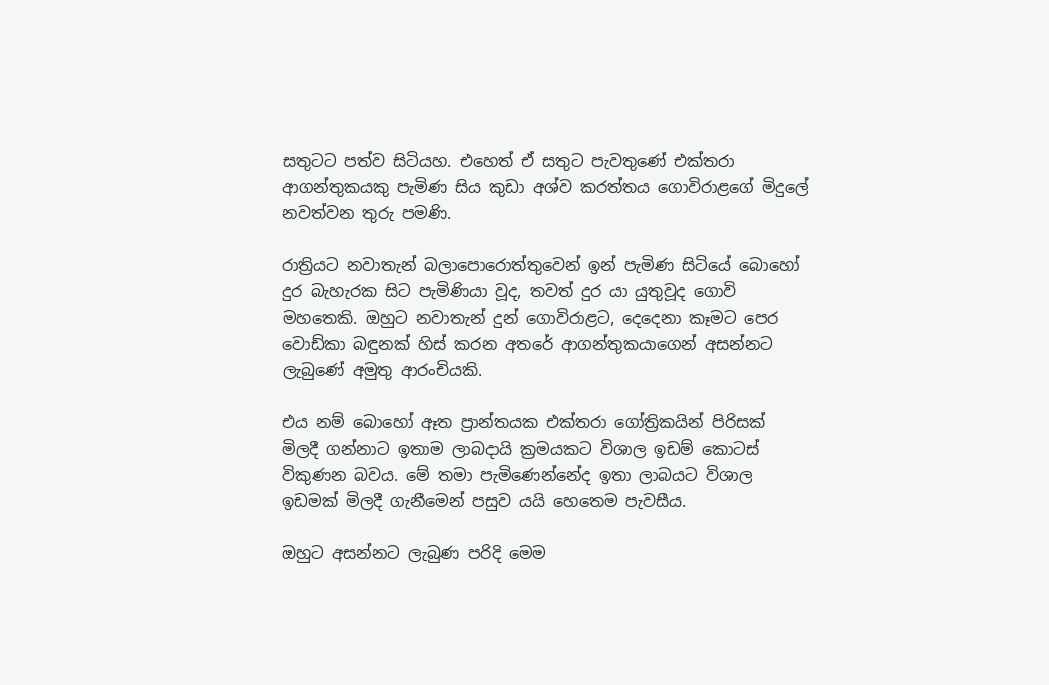සතුටට පත්ව සිටියහ. එහෙත් ඒ සතුට පැවතුණේ එක්තරා ආගන්තුකයකු පැමිණ සිය කුඩා අශ්ව කරත්තය ගොවිරාළගේ මිදුලේ නවත්වන තුරු පමණි.

රාත්‍රියට නවාතැන් බලාපොරොත්තුවෙන් ඉන් පැමිණ සිටියේ බොහෝ දුර බැහැරක සිට පැමිණියා වූද, තවත් දුර යා යුතුවූද ගොවි මහතෙකි. ඔහුට නවාතැන් දුන් ගොවිරාළට, දෙදෙනා කෑමට පෙර වොඩ්කා බඳුනක් හිස් කරන අතරේ ආගන්තුකයාගෙන් අසන්නට ලැබුණේ අමුතු ආරංචියකි.

එය නම් බොහෝ ඈත ප්‍රාන්තයක එක්තරා ගෝත්‍රිකයින් පිරිසක් මිලදී ගන්නාට ඉතාම ලාබදායි ක්‍රමයකට විශාල ඉඩම් කොටස් විකුණන බවය. මේ තමා පැමිණෙන්නේද ඉතා ලාබයට විශාල ඉඩමක් මිලදී ගැනීමෙන් පසුව යයි හෙතෙම පැවසීය.

ඔහුට අසන්නට ලැබුණ පරිදි මෙම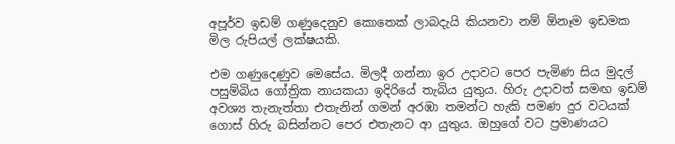අපූර්ව ඉඩම් ගණුදෙනුව කොතෙක් ලාබදැයි කියනවා නම් ඕනෑම ඉඩමක මිල රුපියල් ලක්ෂයකි.

එම ගණුදෙණුව මෙසේය. මිලදී ගන්නා ඉර උදාවට පෙර පැමිණ සිය මුදල් පසුම්බිය ගෝත්‍රික නායකයා ඉදිරියේ තැබිය යුතුය. හිරු උදාවත් සමඟ ඉඩම් අවශ්‍ය තැනැත්තා එතැනින් ගමන් අරඹා තමන්ට හැකි පමණ දුර වටයක් ගොස් හිරු බසින්නට පෙර එතැනට ආ යුතුය. ඔහුගේ වට ප්‍රමාණයට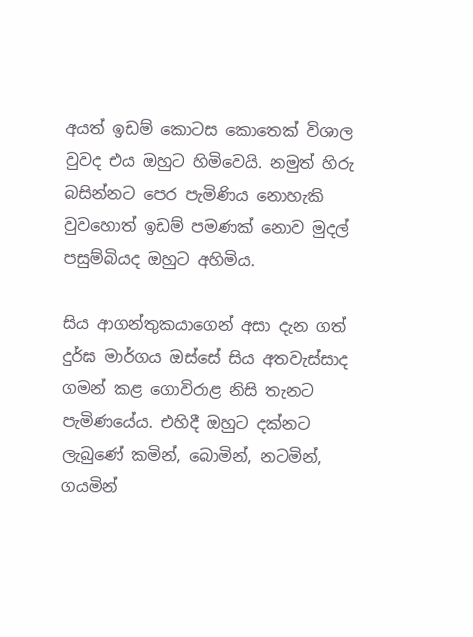අයත් ඉඩම් කොටස කොතෙක් විශාල වුවද එය ඔහුට හිමිවෙයි. නමුත් හිරු බසින්නට පෙර පැමිණිය නොහැකි වුවහොත් ඉඩම් පමණක් නොව මුදල් පසුම්බියද ඔහුට අහිමිය.

සිය ආගන්තුකයාගෙන් අසා දැන ගත් දුර්ඝ මාර්ගය ඔස්සේ සිය අතවැස්සාද ගමන් කළ ගොවිරාළ නිසි තැනට පැමිණයේය. එහිදී ඔහුට දක්නට ලැබුණේ කමින්, බොමින්, නටමින්, ගයමින්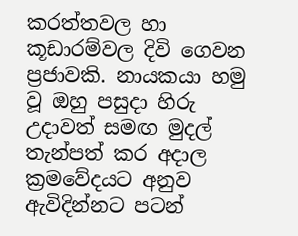කරත්තවල හා කූඩාරම්වල දිවි ගෙවන ප්‍රජාවකි. නායකයා හමු වූ ඔහු පසුදා හිරු උදාවත් සමඟ මුදල් තැන්පත් කර අදාල ක්‍රමවේදයට අනුව ඇවිදින්නට පටන්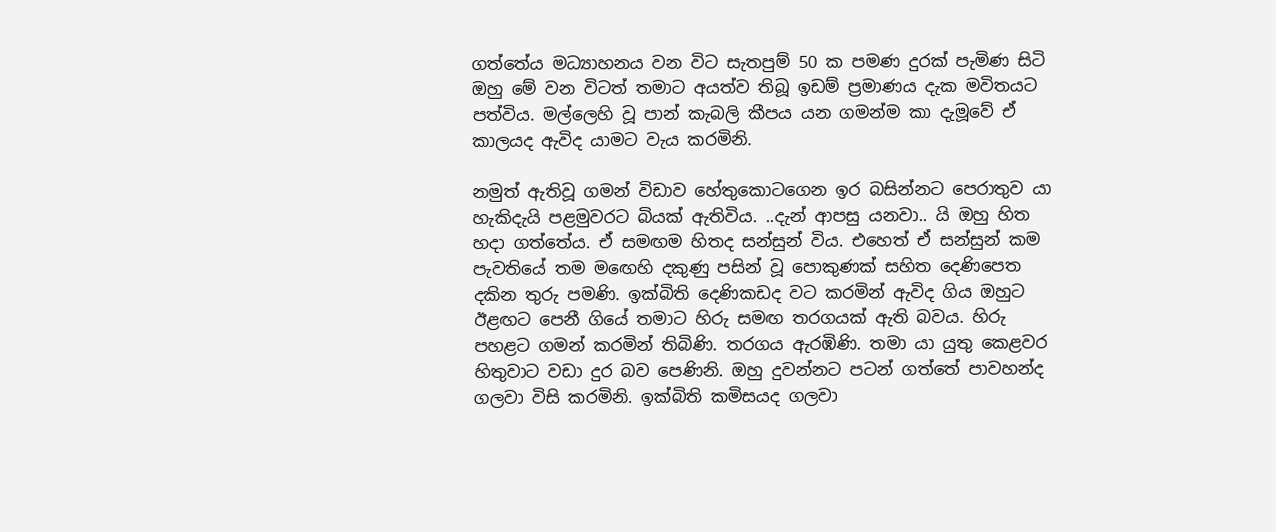ගත්තේය මධ්‍යාහනය වන විට සැතපුම් 50 ක පමණ දුරක් පැමිණ සිටි ඔහු මේ වන විටත් තමාට අයත්ව තිබූ ඉඩම් ප්‍රමාණය දැක මවිතයට පත්විය. මල්ලෙහි වූ පාන් කැබලි කීපය යන ගමන්ම කා දැමූවේ ඒ කාලයද ඇවිද යාමට වැය කරමිනි.

නමුත් ඇතිවූ ගමන් විඩාව හේතුකොටගෙන ඉර බසින්නට පෙරාතුව යා හැකිදැයි පළමුවරට බියක් ඇතිවිය. ..දැන් ආපසු යනවා.. යි ඔහු හිත හදා ගත්තේය. ඒ සමඟම හිතද සන්සුන් විය. එහෙත් ඒ සන්සුන් කම පැවතියේ තම මඟෙහි දකුණු පසින් වූ පොකුණක් සහිත දෙණිපෙත දකින තුරු පමණි. ඉක්බිති දෙණිකඩද වට කරමින් ඇවිද ගිය ඔහුට ඊළඟට පෙනී ගියේ තමාට හිරු සමඟ තරගයක් ඇති බවය. හිරු පහළට ගමන් කරමින් තිබිණි. තරගය ඇරඹිණි. තමා යා යුතු කෙළවර හිතුවාට වඩා දුර බව පෙණිනි. ඔහු දුවන්නට පටන් ගත්තේ පාවහන්ද ගලවා විසි කරමිනි. ඉක්බිති කමිසයද ගලවා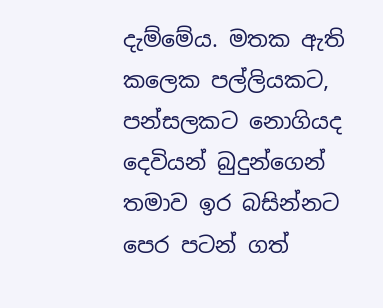දැම්මේය. මතක ඇති කලෙක පල්ලියකට, පන්සලකට නොගියද දෙවියන් බුදුන්ගෙන් තමාව ඉර බසින්නට පෙර පටන් ගත්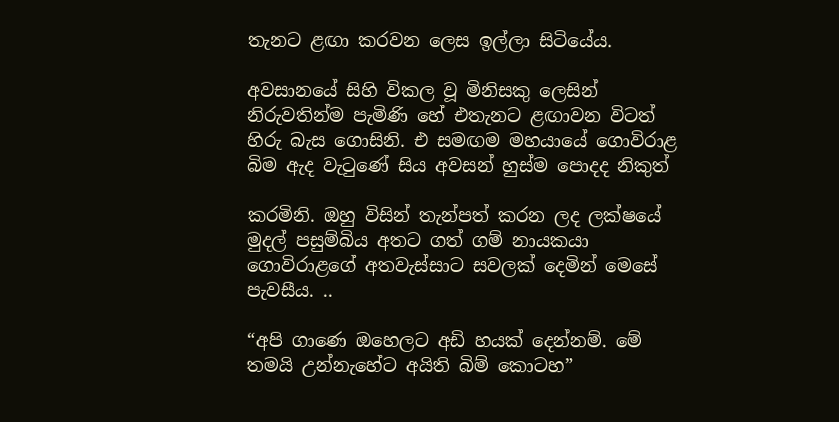තැනට ළඟා කරවන ලෙස ඉල්ලා සිටියේය.

අවසානයේ සිහි විකල වූ මිනිසකු ලෙසින් නිරුවතින්ම පැමිණි හේ එතැනට ළඟාවන විටත් හිරු බැස ගොසිනි. එ සමඟම මහයායේ ගොවිරාළ බිම ඇද වැටුණේ සිය අවසන් හුස්ම පොදද නිකුත්

කරමිනි. ඔහු විසින් තැන්පත් කරන ලද ලක්ෂයේ මුදල් පසුම්බිය අතට ගත් ගම් නායකයා ගොවිරාළගේ අතවැස්සාට සවලක් දෙමින් මෙසේ පැවසීය. ..

“අපි ගාණෙ ඔහෙලට අඩි හයක් දෙන්නම්. මේ තමයි උන්නැහේට අයිති බිම් කොටහ”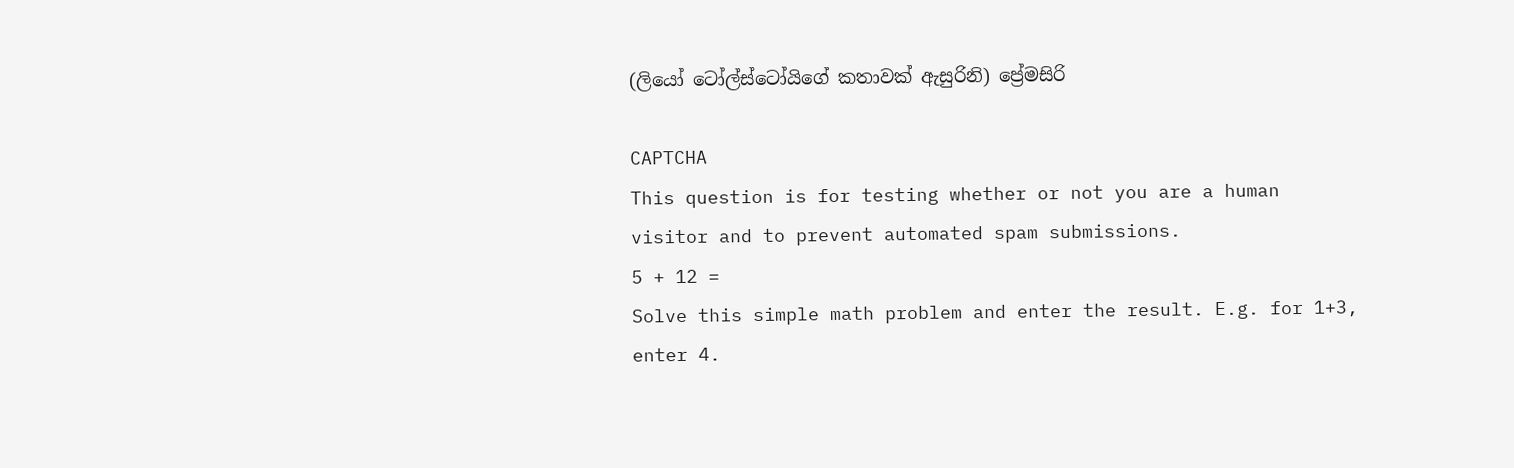(ලියෝ ටෝල්ස්ටෝයිගේ කතාවක් ඇසුරිනි) ප්‍රේමසිරි

CAPTCHA
This question is for testing whether or not you are a human visitor and to prevent automated spam submissions.
5 + 12 =
Solve this simple math problem and enter the result. E.g. for 1+3, enter 4.